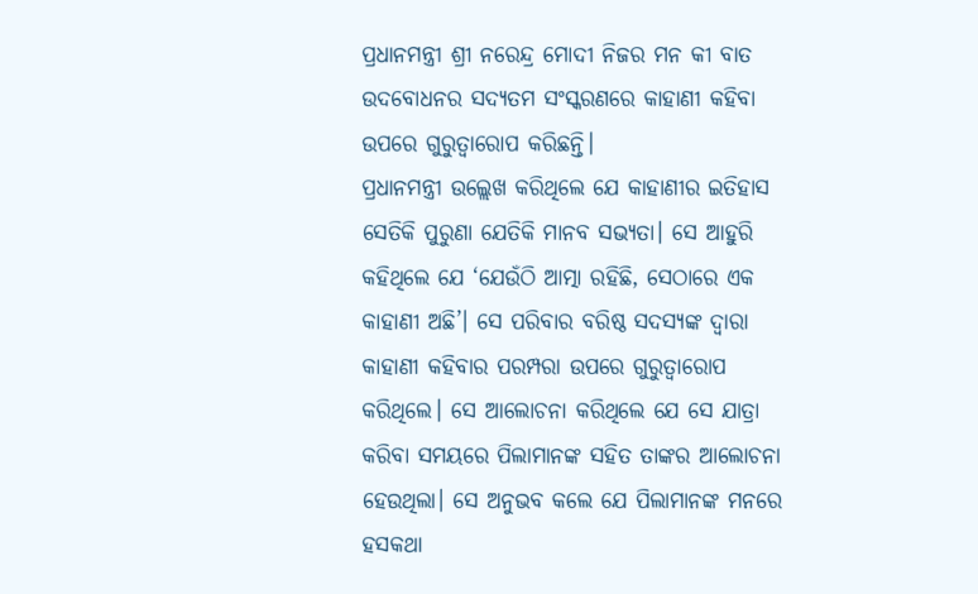ପ୍ରଧାନମନ୍ତ୍ରୀ ଶ୍ରୀ ନରେନ୍ଦ୍ର ମୋଦୀ ନିଜର ମନ କୀ ବାତ ଉଦବୋଧନର ସଦ୍ୟତମ ସଂସ୍କରଣରେ କାହାଣୀ କହିବା ଉପରେ ଗୁରୁତ୍ୱାରୋପ କରିଛନ୍ତି।
ପ୍ରଧାନମନ୍ତ୍ରୀ ଉଲ୍ଲେଖ କରିଥିଲେ ଯେ କାହାଣୀର ଇତିହାସ ସେତିକି ପୁରୁଣା ଯେତିକି ମାନବ ସଭ୍ୟତା। ସେ ଆହୁରି କହିଥିଲେ ଯେ ‘ଯେଉଁଠି ଆତ୍ମା ରହିଛି, ସେଠାରେ ଏକ କାହାଣୀ ଅଛି’। ସେ ପରିବାର ବରିଷ୍ଠ ସଦସ୍ୟଙ୍କ ଦ୍ଵାରା କାହାଣୀ କହିବାର ପରମ୍ପରା ଉପରେ ଗୁରୁତ୍ୱାରୋପ କରିଥିଲେ। ସେ ଆଲୋଚନା କରିଥିଲେ ଯେ ସେ ଯାତ୍ରା କରିବା ସମୟରେ ପିଲାମାନଙ୍କ ସହିତ ତାଙ୍କର ଆଲୋଚନା ହେଉଥିଲା। ସେ ଅନୁଭବ କଲେ ଯେ ପିଲାମାନଙ୍କ ମନରେ ହସକଥା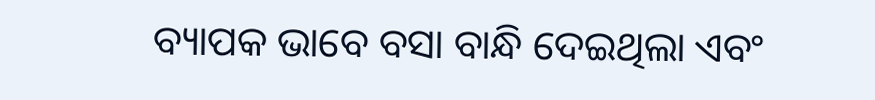ବ୍ୟାପକ ଭାବେ ବସା ବାନ୍ଧି ଦେଇଥିଲା ଏବଂ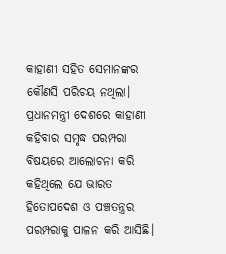କାହାଣୀ ସହିତ ସେମାନଙ୍କର କୌଣସି ପରିଚୟ ନଥିଲା।
ପ୍ରଧାନମନ୍ତ୍ରୀ ଦେଶରେ କାହାଣୀ କହିବାର ସମୃଦ୍ଧ ପରମ୍ପରା ବିଷୟରେ ଆଲୋଚନା କରି କହିଥିଲେ ଯେ ଭାରତ ହିତୋପଦେଶ ଓ ପଞ୍ଚତନ୍ତ୍ରର ପରମ୍ପରାକୁ ପାଳନ କରି ଆସିଛି।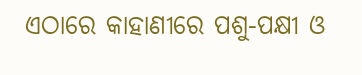ଏଠାରେ କାହାଣୀରେ ପଶୁ-ପକ୍ଷୀ ଓ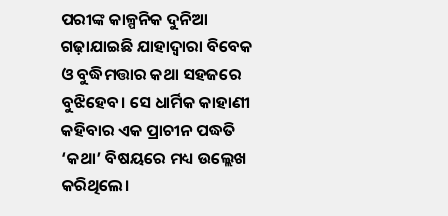ପରୀଙ୍କ କାଳ୍ପନିକ ଦୁନିଆ ଗଢ଼ାଯାଇଛି ଯାହାଦ୍ଵାରା ବିବେକ ଓ ବୁଦ୍ଧିମତ୍ତାର କଥା ସହଜରେ ବୁଝିହେବ। ସେ ଧାର୍ମିକ କାହାଣୀ କହିବାର ଏକ ପ୍ରାଚୀନ ପଦ୍ଧତି ‘କଥା’ ବିଷୟରେ ମଧ୍ୟ ଉଲ୍ଲେଖ କରିଥିଲେ।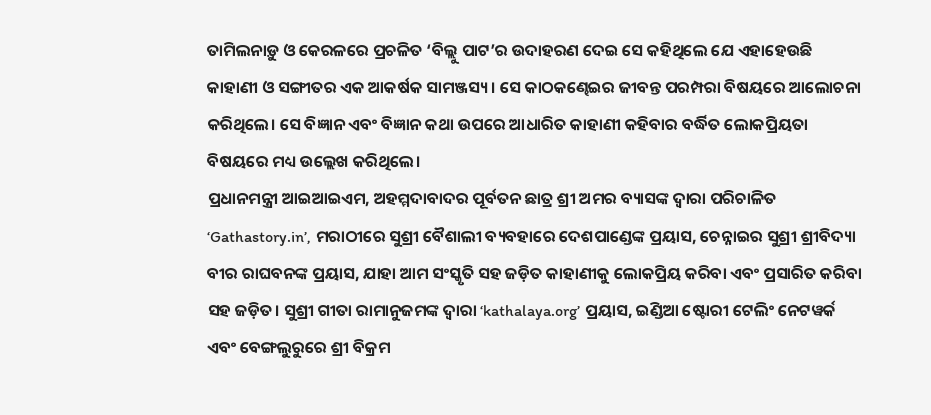ତାମିଲନାଡ଼ୁ ଓ କେରଳରେ ପ୍ରଚଳିତ ‘ବିଲ୍ଲୁ ପାଟ’ର ଉଦାହରଣ ଦେଇ ସେ କହିଥିଲେ ଯେ ଏହାହେଉଛି କାହାଣୀ ଓ ସଙ୍ଗୀତର ଏକ ଆକର୍ଷକ ସାମଞ୍ଜସ୍ୟ। ସେ କାଠକଣ୍ଢେଇର ଜୀବନ୍ତ ପରମ୍ପରା ବିଷୟରେ ଆଲୋଚନା କରିଥିଲେ। ସେ ବିଜ୍ଞାନ ଏବଂ ବିଜ୍ଞାନ କଥା ଉପରେ ଆଧାରିତ କାହାଣୀ କହିବାର ବର୍ଦ୍ଧିତ ଲୋକପ୍ରିୟତା ବିଷୟରେ ମଧ୍ୟ ଉଲ୍ଲେଖ କରିଥିଲେ।
ପ୍ରଧାନମନ୍ତ୍ରୀ ଆଇଆଇଏମ, ଅହମ୍ମଦାବାଦର ପୂର୍ବତନ ଛାତ୍ର ଶ୍ରୀ ଅମର ବ୍ୟାସଙ୍କ ଦ୍ଵାରା ପରିଚାଳିତ ‘Gathastory.in’, ମରାଠୀରେ ସୁଶ୍ରୀ ବୈଶାଲୀ ବ୍ୟବହାରେ ଦେଶପାଣ୍ଡେଙ୍କ ପ୍ରୟାସ, ଚେନ୍ନାଇର ସୁଶ୍ରୀ ଶ୍ରୀବିଦ୍ୟା ବୀର ରାଘବନଙ୍କ ପ୍ରୟାସ, ଯାହା ଆମ ସଂସ୍କୃତି ସହ ଜଡ଼ିତ କାହାଣୀକୁ ଲୋକପ୍ରିୟ କରିବା ଏବଂ ପ୍ରସାରିତ କରିବା ସହ ଜଡ଼ିତ। ସୁଶ୍ରୀ ଗୀତା ରାମାନୁଜମଙ୍କ ଦ୍ବାରା ‘kathalaya.org’ ପ୍ରୟାସ, ଇଣ୍ଡିଆ ଷ୍ଟୋରୀ ଟେଲିଂ ନେଟୱର୍କ ଏବଂ ବେଙ୍ଗଲୁରୁରେ ଶ୍ରୀ ବିକ୍ରମ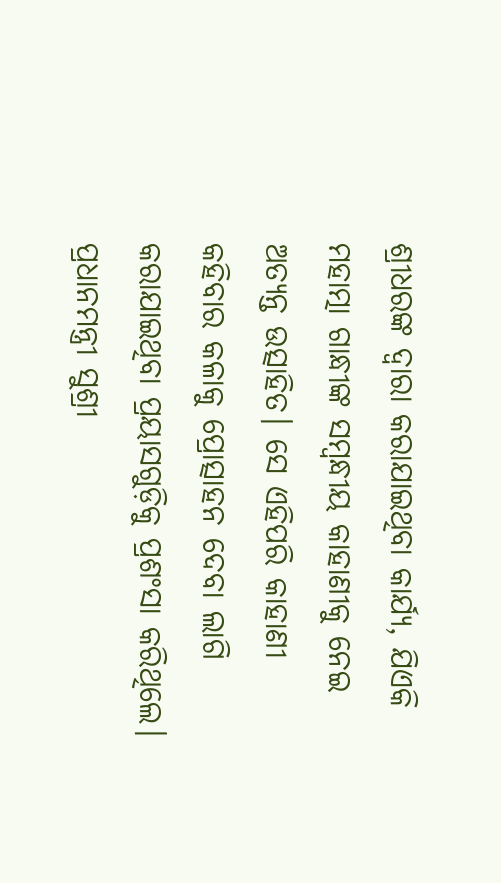ଶ୍ରୀଧରଙ୍କ ଦ୍ଵାରା କରାଯାଇଥିବା କାର୍ଯ୍ୟ, ଯିଏକି ମହାତ୍ମା ଗାନ୍ଧୀଙ୍କ ସମ୍ବନ୍ଧୀୟ କାହାଣୀକୁ ନେଇ ଅତ୍ୟନ୍ତ ଉତ୍ସାହିତ। ସେ ଏହିପରି କାହାଣୀ କହିବାର କଳାକୁ ପ୍ରୋତ୍ସାହନ ଦେବା ଲାଗି କରାଯାଇଥିବା ପ୍ରୟାସଗୁଡ଼ିକୁ ପ୍ରଶଂସା କରିଥିଲେ। ପ୍ରଧାନମନ୍ତ୍ରୀ ସୁଶ୍ରୀ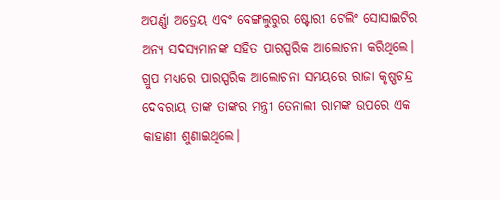ଅପର୍ଣ୍ଣା ଅତ୍ରେୟ ଏବଂ ବେଙ୍ଗଲୁରୁର ଷ୍ଟୋରୀ ଟେଲିଂ ସୋସାଇଟିର ଅନ୍ୟ ସଦସ୍ୟମାନଙ୍କ ସହିତ ପାରସ୍ପରିକ ଆଲୋଚନା କରିଥିଲେ। ଗ୍ରୁପ ମଧ୍ୟରେ ପାରସ୍ପରିକ ଆଲୋଚନା ସମୟରେ ରାଜା କୃଷ୍ଣଚନ୍ଦ୍ର ଦେବରାୟ ତାଙ୍କ ତାଙ୍କର ମନ୍ତ୍ରୀ ତେନାଲୀ ରାମଙ୍କ ଉପରେ ଏକ କାହାଣୀ ଶୁଣାଇଥିଲେ।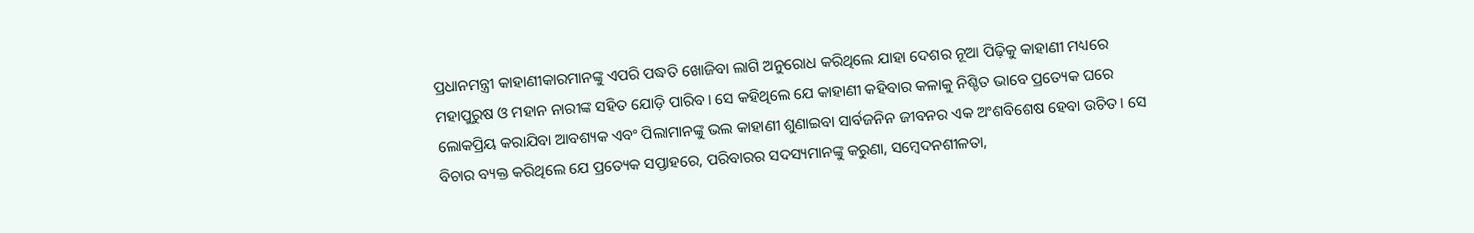ପ୍ରଧାନମନ୍ତ୍ରୀ କାହାଣୀକାରମାନଙ୍କୁ ଏପରି ପଦ୍ଧତି ଖୋଜିବା ଲାଗି ଅନୁରୋଧ କରିଥିଲେ ଯାହା ଦେଶର ନୂଆ ପିଢ଼ିକୁ କାହାଣୀ ମଧ୍ୟରେ ମହାପୁରୁଷ ଓ ମହାନ ନାରୀଙ୍କ ସହିତ ଯୋଡ଼ି ପାରିବ। ସେ କହିଥିଲେ ଯେ କାହାଣୀ କହିବାର କଳାକୁ ନିଶ୍ଚିତ ଭାବେ ପ୍ରତ୍ୟେକ ଘରେ ଲୋକପ୍ରିୟ କରାଯିବା ଆବଶ୍ୟକ ଏବଂ ପିଲାମାନଙ୍କୁ ଭଲ କାହାଣୀ ଶୁଣାଇବା ସାର୍ବଜନିନ ଜୀବନର ଏକ ଅଂଶବିଶେଷ ହେବା ଉଚିତ। ସେ ବିଚାର ବ୍ୟକ୍ତ କରିଥିଲେ ଯେ ପ୍ରତ୍ୟେକ ସପ୍ତାହରେ, ପରିବାରର ସଦସ୍ୟମାନଙ୍କୁ କରୁଣା, ସମ୍ବେଦନଶୀଳତା,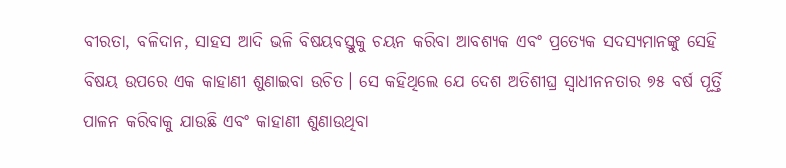ବୀରତା, ବଳିଦାନ, ସାହସ ଆଦି ଭଳି ବିଷୟବସ୍ତୁକୁ ଚୟନ କରିବା ଆବଶ୍ୟକ ଏବଂ ପ୍ରତ୍ୟେକ ସଦସ୍ୟମାନଙ୍କୁ ସେହି ବିଷୟ ଉପରେ ଏକ କାହାଣୀ ଶୁଣାଇବା ଉଚିତ। ସେ କହିଥିଲେ ଯେ ଦେଶ ଅତିଶୀଘ୍ର ସ୍ଵାଧୀନନତାର ୭୫ ବର୍ଷ ପୂର୍ତ୍ତି ପାଳନ କରିବାକୁ ଯାଉଛି ଏବଂ କାହାଣୀ ଶୁଣାଉଥିବା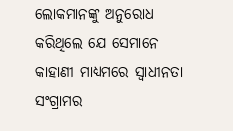ଲୋକମାନଙ୍କୁ ଅନୁରୋଧ କରିଥିଲେ ଯେ ସେମାନେ କାହାଣୀ ମାଧ୍ୟମରେ ସ୍ଵାଧୀନତା ସଂଗ୍ରାମର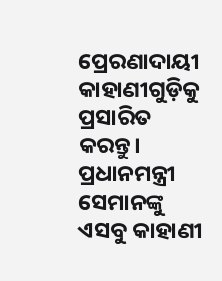ପ୍ରେରଣାଦାୟୀ କାହାଣୀଗୁଡ଼ିକୁ ପ୍ରସାରିତ କରନ୍ତୁ। ପ୍ରଧାନମନ୍ତ୍ରୀ ସେମାନଙ୍କୁ ଏସବୁ କାହାଣୀ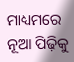ମାଧ୍ୟମରେ ନୂଆ ପିଢ଼ିକୁ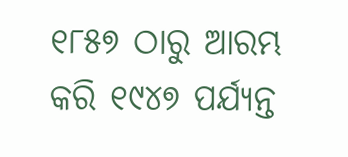୧୮୫୭ ଠାରୁ ଆରମ୍ଭ କରି ୧୯୪୭ ପର୍ଯ୍ୟନ୍ତ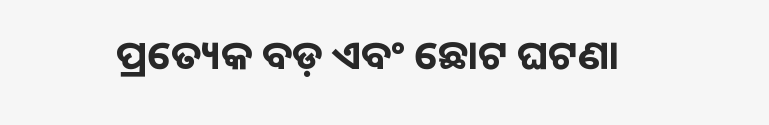ପ୍ରତ୍ୟେକ ବଡ଼ ଏବଂ ଛୋଟ ଘଟଣା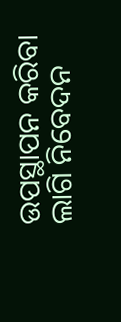ଉପସ୍ଥାପନ କରିବା ଲାଗି ନିବେଦନ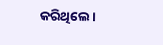କରିଥିଲେ।